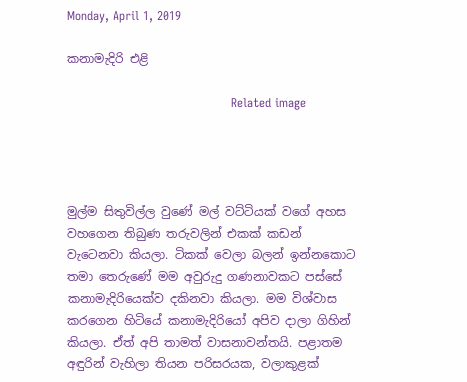Monday, April 1, 2019

කනාමැදිරි එළි

                                         Related image




මුල්ම සිතුවිල්ල වුණේ මල් වට්ටියක් වගේ අහස වහගෙන තිබුණ තරුවලින් එකක් කඩන් වැටෙනවා කියලා. ටිකක් වෙලා බලන් ඉන්නකොට තමා තෙරුණේ මම අවුරුදු ගණනාවකට පස්සේ කනාමැදිරියෙක්ව දකිනවා කියලා. මම විශ්වාස කරගෙන හිටියේ කනාමැදිරියෝ අපිව දාලා ගිහින් කියලා. ඒත් අපි තාමත් වාසනාවන්තයි. පළාතම අඳුරින් වැහිලා තියන පරිසරයක, වලාකුළක්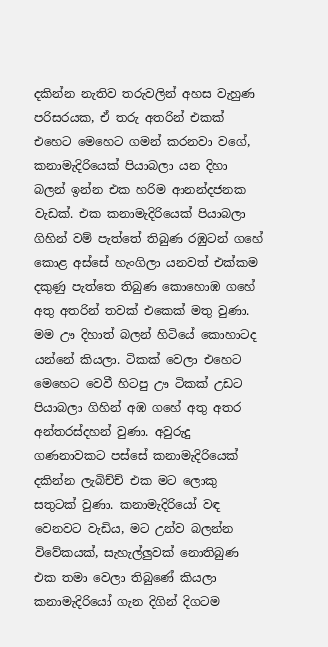දකින්න නැතිව තරුවලින් අහස වැහුණ පරිසරයක, ඒ තරු අතරින් එකක් එහෙට මෙහෙට ගමන් කරනවා වගේ, කනාමැදිරියෙක් පියාබලා යන දිහා බලන් ඉන්න එක හරිම ආනන්දජනක වැඩක්. එක කනාමැදිරියෙක් පියාබලා ගිහින් වම් පැත්තේ තිබුණ රඹුටන් ගහේ කොළ අස්සේ හැංගිලා යනවත් එක්කම දකුණු පැත්තෙ තිබුණ කොහොඹ ගහේ අතු අතරින් තවක් එකෙක් මතු වුණා. මම ඌ දිහාත් බලන් හිටියේ කොහාටද යන්නේ කියලා. ටිකක් වෙලා එහෙට මෙහෙට වෙවී හිටපු ඌ ටිකක් උඩට පියාබලා ගිහින් අඹ ගහේ අතු අතර අන්තරස්දහන් වුණා. අවුරුදු ගණනාවකට පස්සේ කනාමැදිරියෙක් දකින්න ලැබිච්ච් එක මට ලොකු සතුටක් වුණා. කනාමැදිරියෝ වඳ වෙනවට වැඩිය, මට උන්ව බලන්න විවේකයක්, සැහැල්ලුවක් නොතිබුණ එක තමා වෙලා තිබුණේ කියලා කනාමැදිරියෝ ගැන දිගින් දිගටම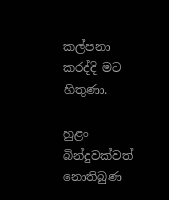කල්පනා කරද්දි මට හිතුණා.

හුළං බින්දුවක්වත් නොතිබුණ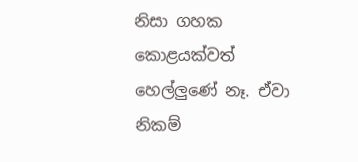නිසා ගහක කොළයක්වත් හෙල්ලුණේ නෑ. ඒවා නිකම්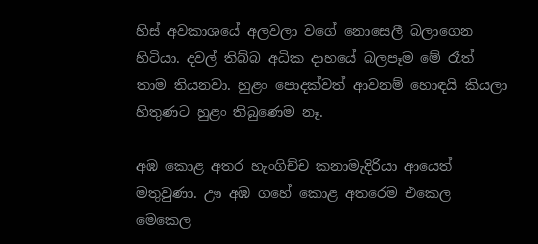හිස් අවකාශයේ අලවලා වගේ නොසෙලී බලාගෙන හිටියා. දවල් තිබ්බ අධික දාහයේ බලපෑම මේ රෑත් තාම තියනවා. හුළං පොදක්වත් ආවනම් හොඳයි කියලා හිතුණට හුළං තිබුණෙම නෑ.

අඹ කොළ අතර හැංගිච්ච කනාමැදිරියා ආයෙත් මතුවුණා. ඌ අඹ ගහේ කොළ අතරෙම එකෙල මෙකෙල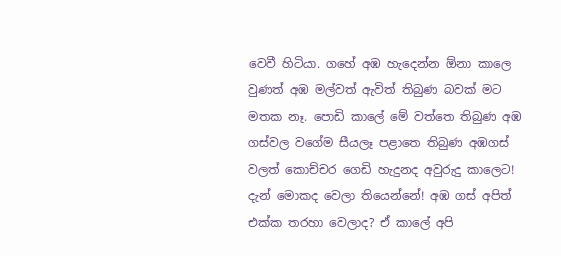වෙවී හිටියා. ගහේ අඹ හැදෙන්න ඕනා කාලෙ වුණත් අඹ මල්වත් ඇවිත් තිබුණ බවක් මට මතක නෑ. පොඩි කාලේ මේ වත්තෙ තිබුණ අඹ ගස්වල වගේම සීයලෑ පළාතෙ තිබුණ අඹගස් වලත් කොච්චර ගෙඩි හැදුනද අවුරුදු කාලෙට! දැන් මොකද වෙලා තියෙන්නේ! අඹ ගස් අපිත් එක්ක තරහා වෙලාද? ඒ කාලේ අපි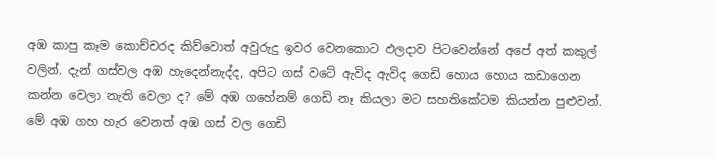අඹ කාපු කෑම කොච්චරද කිව්වොත් අවුරුදු ඉවර වෙනකොට ඵලදාව පිටවෙන්නේ අපේ අත් කකුල් වලින්. දැන් ගස්වල අඹ හැදෙන්නැද්ද, අපිට ගස් වටේ ඇවිද ඇවිද ගෙඩි හොය හොය කඩාගෙන කන්න වෙලා නැති වෙලා ද? මේ අඹ ගහේනම් ගෙඩි නෑ කියලා මට සහතිකේටම කියන්න පුළුවන්. මේ අඹ ගහ හැර වෙනත් අඹ ගස් වල ගෙඩි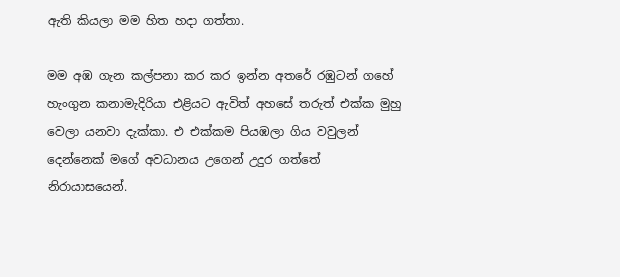ඇති කියලා මම හිත හදා ගත්තා.

මම අඹ ගැන කල්පනා කර කර ඉන්න අතරේ රඹුටන් ගහේ හැංගුන කනාමැදිරියා එළියට ඇවිත් අහසේ තරුත් එක්ක මුහු වෙලා යනවා දැක්කා. එ එක්කම පියඹලා ගිය වවුලන් දෙන්නෙක් මගේ අවධානය උගෙන් උදුර ගත්තේ නිරායාසයෙන්.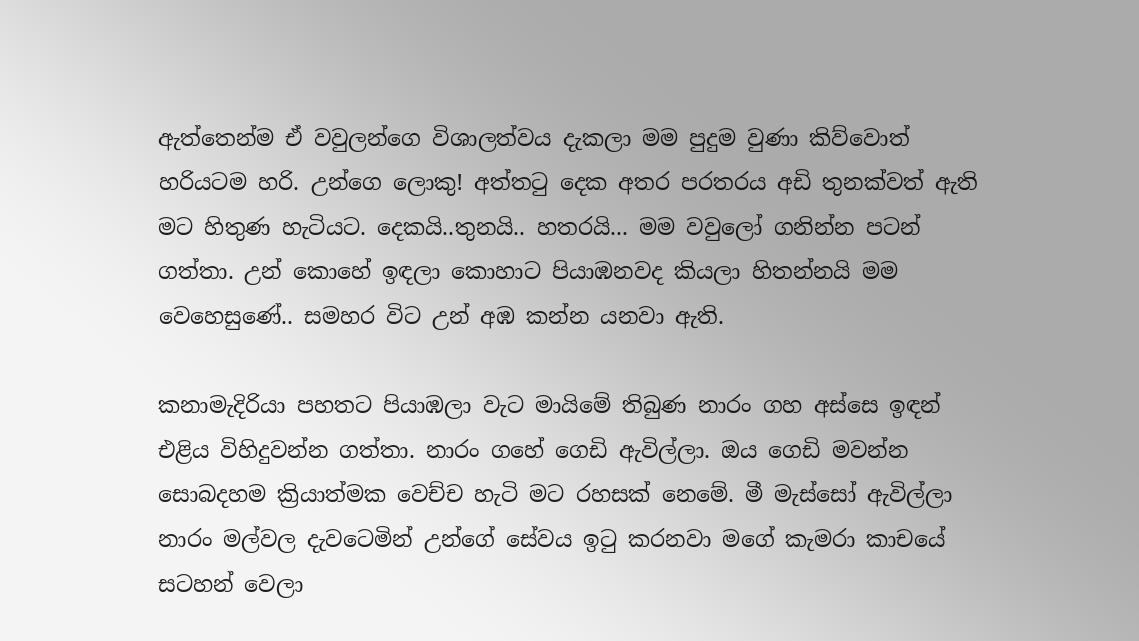ඇත්තෙන්ම ඒ වවුලන්ගෙ විශාලත්වය දැකලා මම පුදුම වුණා කිව්වොත් හරියටම හරි. උන්ගෙ ලොකු! අත්ත‍ටු දෙක අතර පරතරය අඩි තුනක්වත් ඇති මට හිතුණ හැටියට. දෙකයි..තුනයි.. හතරයි... මම වවුලෝ ගනින්න පටන් ගත්තා. උන් කොහේ ඉඳලා කොහාට පියාඹනවද කියලා හිතන්නයි මම වෙහෙසුණේ.. සමහර විට උන් අඹ කන්න යනවා ඇති.

කනාමැදිරියා පහතට පියාඹලා වැට මායිමේ තිබුණ නාරං ගහ අස්සෙ ඉඳන් එළිය විහිදුවන්න ගත්තා. නාරං ගහේ ගෙඩි ඇවිල්ලා. ඔය ගෙඩි මවන්න සොබදහම ක්‍රියාත්මක වෙච්ච හැටි මට රහසක් නෙමේ. මී මැස්සෝ ඇවිල්ලා නාරං මල්වල දැවටෙමින් උන්ගේ සේවය ඉ‍ටු කරනවා මගේ කැමරා කාචයේ සටහන් වෙලා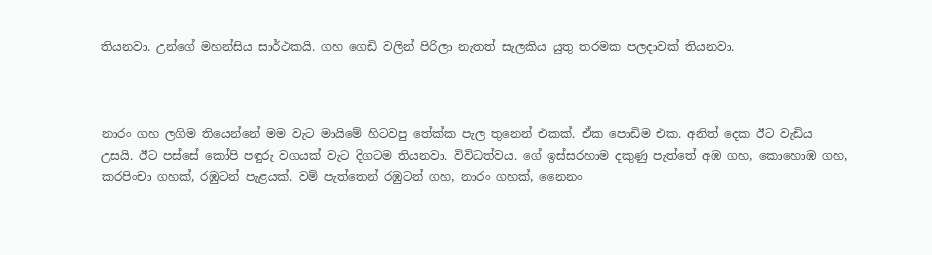තියනවා. උන්ගේ මහන්සිය සාර්ථකයි. ගහ ගෙඩි වලින් පිරිලා නැතත් සැලකිය යුතු තරමක පලදාවක් තියනවා.



නාරං ගහ ලගිම තියෙන්නේ මම වැට මායිමේ හිටවපු තේක්ක පැල තුනෙන් එකක්. ඒක පොඩිම එක. අනිත් දෙක ඊට වැඩිය උසයි. ඊට පස්සේ කෝපි පඳුරු වගයක් වැට දිගටම තියනවා. විවිධත්වය. ගේ ඉස්සරහාම දකුණු පැත්තේ අඹ ගහ, කොහොඹ ගහ, කරපිංචා ගහක්, රඹුටන් පැළයක්. වම් පැත්තෙන් රඹුටන් ගහ, නාරං ගහක්, නෛනං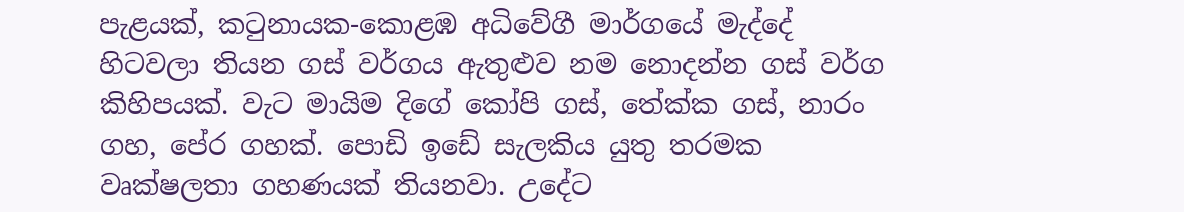පැළයක්, ක‍ටුනායක-කොළඹ අධිවේගී මාර්ගයේ මැද්දේ හිටවලා තියන ගස් වර්ගය ඇතුළුව නම නොදන්න ගස් වර්ග කිහිපයක්. වැට මායිම දිගේ කෝපි ගස්, තේක්ක ගස්, නාරං ගහ, පේර ගහක්. පොඩි ඉඩේ සැලකිය යුතු තරමක වෘක්ෂලතා ගහණයක් තියනවා. උදේට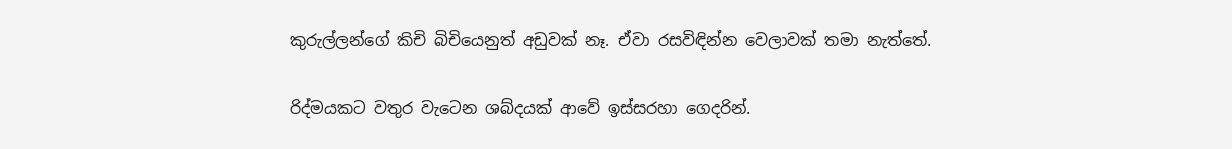කුරුල්ලන්ගේ කිචි බිචියෙනුත් අඩුවක් නෑ. ඒවා රසවිඳින්න වෙලාවක් තමා නැත්තේ.

රිද්මයකට වතුර වැටෙන ශබ්දයක් ආවේ ඉස්සරහා ගෙදරින්.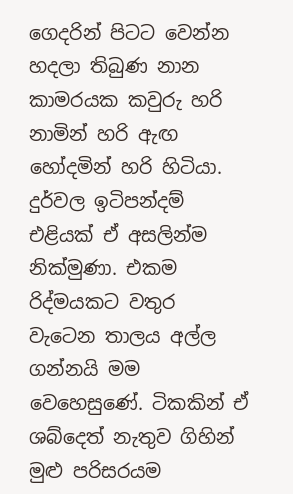ගෙදරින් පිටට වෙන්න හදලා තිබුණ නාන කාමරයක කවුරු හරි නාමින් හරි ඇඟ හෝදමින් හරි හිටියා. දුර්වල ඉටිපන්දම් එළියක් ඒ අසලින්ම නික්මුණා. එකම රිද්මයකට වතුර වැටෙන තාලය අල්ල ගන්නයි මම වෙහෙසුණේ. ටිකකින් ඒ ශබ්දෙත් නැතුව ගිහින් මුළු පරිසරයම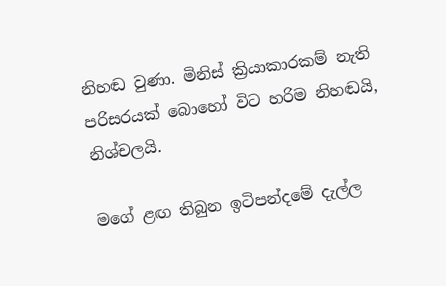නිහඬ වුණා. මිනිස් ක්‍රියාකාරකම් නැති පරිසරයක් බොහෝ විට හරිම නිහඬයි, නිශ්චලයි.

මගේ ළඟ තිබුන ඉටිපන්දමේ දැල්ල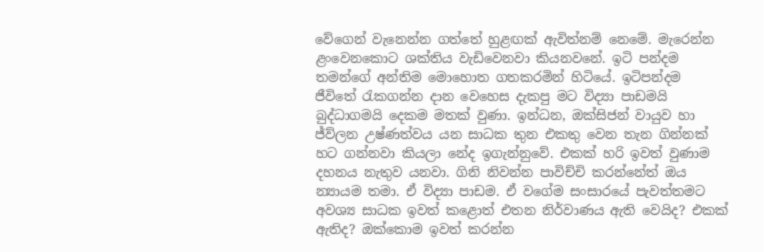වේගෙන් වැනෙන්න ගත්තේ හුළඟක් ඇවිත්නම් නෙමේ. මැරෙන්න ළංවෙනකොට ශක්තිය වැඩිවෙනවා කියනවනේ. ඉටි පන්දම තමන්ගේ අන්තිම මොහොත ගතකරමින් හිටියේ. ඉටිපන්දම ජීවිතේ ‍රැකගන්න දාන වෙහෙස දැකපු මට විද්‍යා පාඩමයි බුද්ධාගමයි දෙකම මතක් වුණා. ඉන්ධන, ඔක්සිජන් වායුව හා ජ්ව්ලන උෂ්ණත්වය යන සාධක තුන එකතු වෙන තැන ගින්නක් හට ගන්නවා කියලා නේද ඉගැන්නුවේ. එකක් හරි ඉවත් වුණාම දහනය නැතුව යනවා. ගිනි නිවන්න පාවිච්චි කරන්නේත් ඔය න්‍යායම තමා. ඒ විද්‍යා පාඩම. ඒ වගේම සංසාරයේ පැවත්තමට අවශ්‍ය සාධක ඉවත් කළොත් එතන නිර්වාණය ඇති වෙයිද? එකක් ඇතිද? ඔක්කොම ඉවත් කරන්න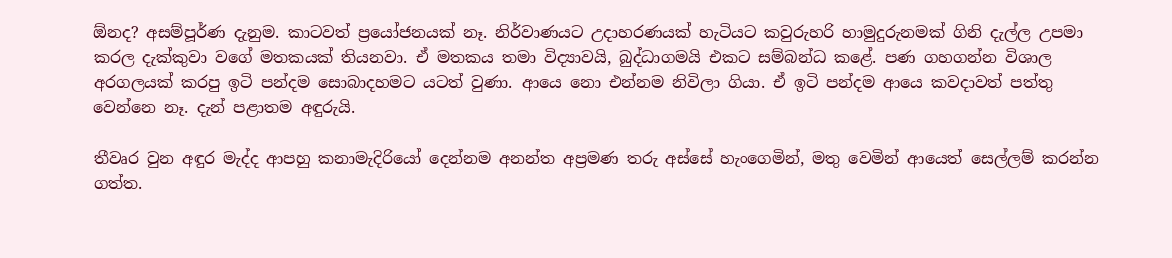ඕනද? අසම්පූර්ණ දැනුම. කාටවත් ප්‍රයෝජනයක් නෑ. නිර්වාණයට උදාහරණයක් හැටියට කවුරුහරි හාමුදුරුනමක් ගිනි දැල්ල උපමා කරල දැක්කුවා වගේ මතකයක් තියනවා. ඒ මතකය තමා විද්‍යාවයි, බුද්ධාගමයි එකට සම්බන්ධ කළේ. පණ ගහගන්න විශාල අරගලයක් කරපු ඉටි පන්දම සොබාදහමට යටත් වුණා. ආයෙ නො එන්නම නිවිලා ගියා. ඒ ඉටි පන්දම ආයෙ කවදාවත් පත්තු වෙන්නෙ නෑ. දැන් පළාතම අඳුරුයි.

තීවෘර වුන අඳුර මැද්ද ආපහු කනාමැදිරියෝ දෙන්නම අනන්ත අප්‍රමණ තරු අස්සේ හැංගෙමින්, මතු වෙමින් ආයෙත් සෙල්ලම් කරන්න ගත්ත.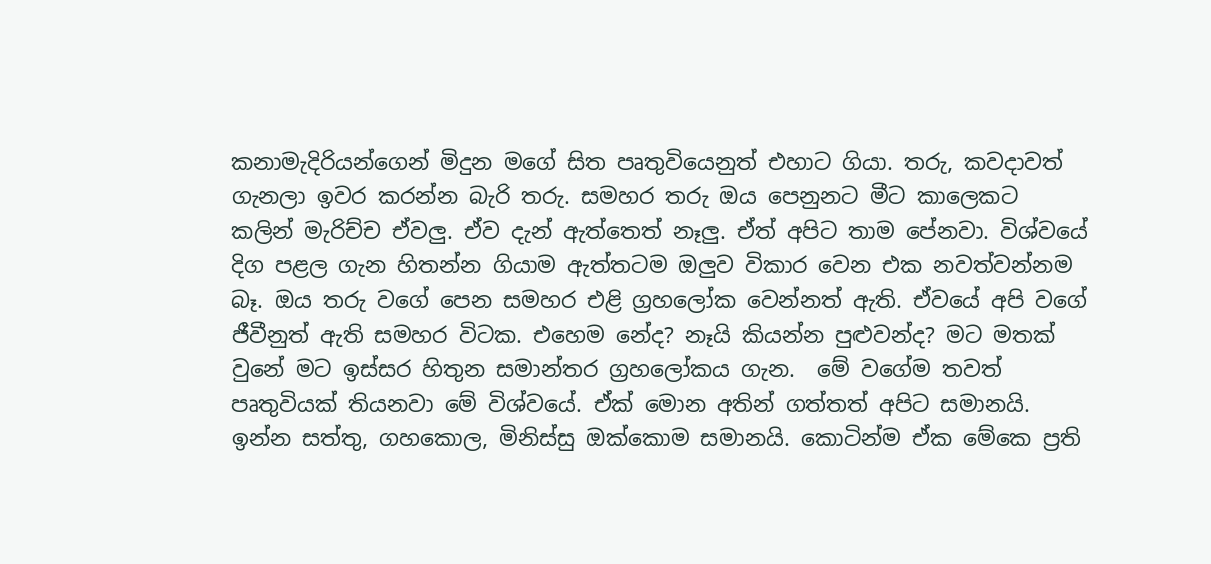කනාමැදිරියන්ගෙන් මිදුන මගේ සිත පෘතුවියෙනුත් එහාට ගියා. තරු, කවදාවත් ගැනලා ඉවර කරන්න බැරි තරු. සමහර තරු ඔය පෙනුනට මීට කාලෙකට කලින් මැරිච්ච ඒවලු. ඒව දැන් ඇත්තෙත් නෑලු. ඒත් අපිට තාම පේනවා. විශ්වයේ දිග පළල ගැන හිතන්න ගියාම ඇත්තටම ඔලුව විකාර වෙන එක නවත්වන්නම බෑ. ඔය තරු වගේ පෙන සමහර එළි ග්‍රහලෝක වෙන්නත් ඇති. ඒවයේ අපි වගේ ජීවීනුත් ඇති සමහර විටක. එහෙම නේද? නෑයි කියන්න පුළුවන්ද? මට මතක් වුනේ මට ඉස්සර හිතුන සමාන්තර ග්‍රහලෝකය ගැන.  මේ වගේම තවත් පෘතුවියක් තියනවා මේ විශ්වයේ. ඒක් මොන අතින් ගත්තත් අපිට සමානයි. ඉන්න සත්තු, ගහකොල, මිනිස්සු ඔක්කොම සමානයි. කොටින්ම ඒක මේකෙ ප්‍රති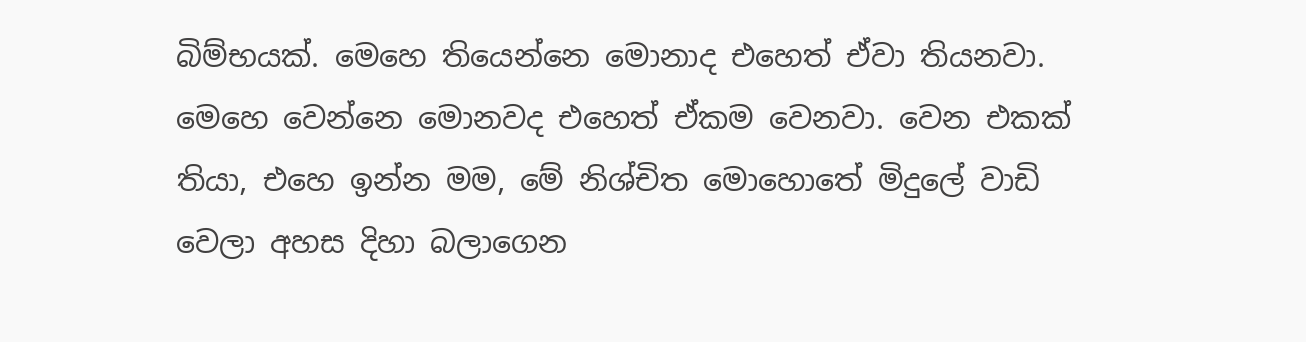බිම්භයක්. මෙහෙ තියෙන්නෙ මොනාද එහෙත් ඒවා තියනවා. මෙහෙ වෙන්නෙ මොනවද එහෙත් ඒකම වෙනවා. වෙන එකක් තියා, එහෙ ඉන්න මම, මේ නිශ්චිත මොහොතේ මිදුලේ වාඩි වෙලා අහස දිහා බලාගෙන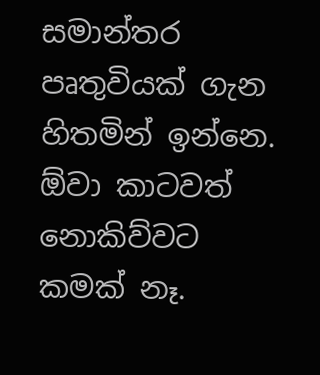සමාන්තර පෘතුවියක් ගැන හිතමින් ඉන්නෙ. ඕවා කාටවත් නොකිව්වට කමක් නෑ.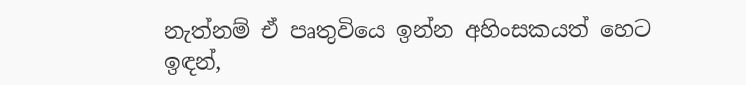නැත්නම් ඒ පෘතුවියෙ ඉන්න අහිංසකයත් හෙට ඉඳන්,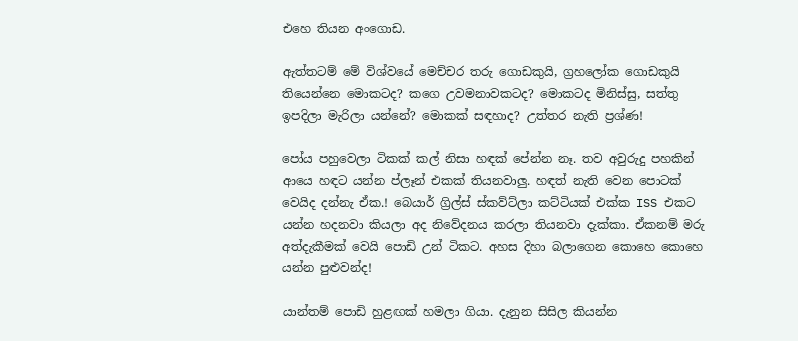එහෙ තියන අංගොඩ.

ඇත්තටම් මේ විශ්වයේ මෙච්චර තරු ගොඩකුයි, ග්‍රහලෝක ගොඩකුයි තියෙන්නෙ මොකටද? කගෙ උවමනාවකටද? මොකටද මිනිස්සු, සත්තු ඉපදිලා මැරිලා යන්නේ? මොකක් සඳහාද? උත්තර නැති ප්‍රශ්ණ!

පෝය පහුවෙලා ටිකක් කල් නිසා හඳක් පේන්න නෑ. තව අවුරුදු පහකින් ආයෙ හඳට යන්න ප්ලෑන් එකක් තියනවාලු. හඳත් නැති වෙන පොටක් වෙයිද දන්නැ ඒක.! බෙයාර් ග්‍රිල්ස් ස්කව්ට්ලා කට්ටියක් එක්ක ISS එකට යන්න හදනවා කියලා අද නිවේදනය කරලා තියනවා දැක්කා. ඒකනම් මරු අත්දැකීමක් වෙයි පොඩි උන් ටිකට. අහස දිහා බලාගෙන කොහෙ කොහෙ යන්න පුළුවන්ද!

යාන්තම් පොඩි හුළඟක් හමලා ගියා. දැනුන සිසිල කියන්න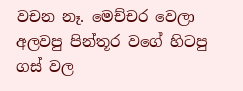වචන නෑ. මෙච්චර වෙලා අලවපු පින්තූර වගේ හිටපු ගස් වල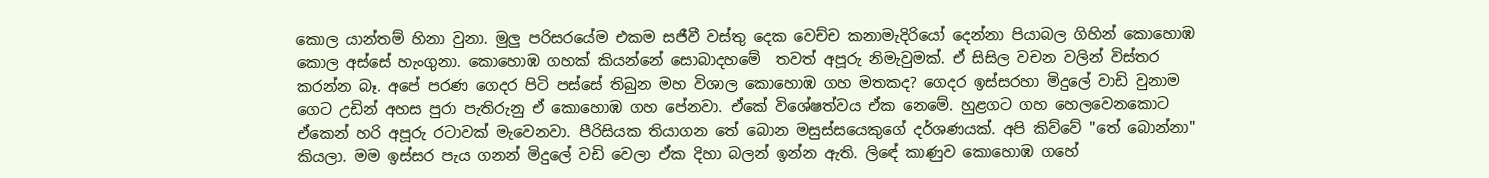කොල යාන්තම් හිනා වුනා. මුලු පරිසරයේම එකම සජීවී වස්තු දෙක වෙච්ච කනාමැදිරියෝ දෙන්නා පියාබල ගිහින් කොහොඹ කොල අස්සේ හැංගුනා. කොහොඹ ගහක් කියන්නේ සොබාදහමේ  තවත් අපූරු නිමැවුමක්. ඒ සිසිල වචන වලින් විස්තර කරන්න බෑ. අපේ පරණ ගෙදර පිටි පස්සේ තිබුන මහ විශාල කොහොඹ ගහ මතකද? ගෙදර ඉස්සරහා මිදුලේ වාඩි වුනාම ගෙට උඩින් අහස පුරා පැතිරුනු ඒ කොහොඹ ගහ පේනවා. ඒකේ විශේෂත්වය ඒක නෙමේ. හුළගට ගහ හෙලවෙනකොට ඒකෙන් හරි අපූරු රටාවක් මැවෙනවා. පීරිසියක තියාගන තේ බොන මසුස්සයෙකුගේ දර්ශණයක්. අපි කිව්වේ "තේ බොන්නා" කියලා. මම ඉස්සර පැය ගනන් මිදුලේ වඩි වෙලා ඒක දිහා බලන් ඉන්න ඇති. ලිඳේ කාණුව කොහොඹ ගහේ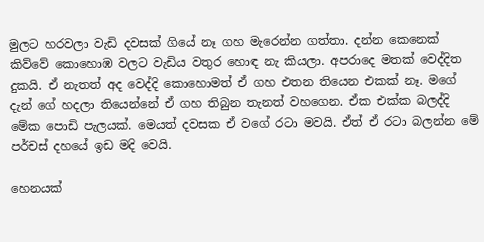මුලට හරවලා වැඩි දවසක් ගියේ නෑ ගහ මැරෙන්න ගත්තා. දන්න කෙනෙක් කිව්වේ කොහොඹ වලට වැඩිය වතුර හොඳ නැ කියලා. අපරාදෙ මතක් වෙද්දිත දුකයි. ඒ නැතත් අද වෙද්දි කොහොමත් ඒ ගහ එතන තියෙන එකක් නෑ. මගේ දැන් ගේ හදලා තියෙන්නේ ඒ ගහ තිබුන තැනත් වහගෙන. ඒක එක්ක බලද්දි මේක පොඩි පැලයක්. මෙයත් දවසක ඒ වගේ රටා මවයි. ඒත් ඒ රටා බලන්න මේ පර්චස් දහයේ ඉඩ මදි වෙයි.

හෙනයක්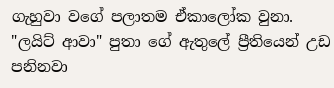ගැහුවා වගේ පලාතම ඒකාලෝක වුනා. "ලයිට් ආවා" පුතා ගේ ඇතුලේ ප්‍රීතියෙන් උඩ පනිනවා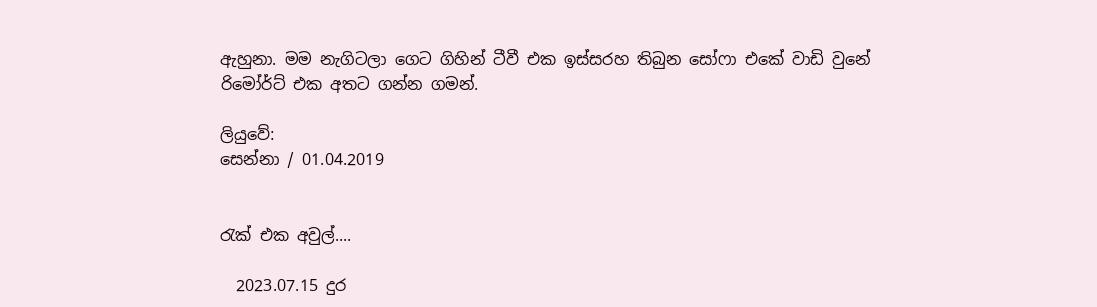ඇහුනා. මම නැගිටලා ගෙට ගිහින් ටීවී එක ඉස්සරහ තිබුන සෝෆා එකේ වාඩි වුනේ රිමෝර්ට් එක අතට ගන්න ගමන්.

ලියුවේ:
සෙන්නා / 01.04.2019


රැක් එක අවුල්....

  2023.07.15 දුර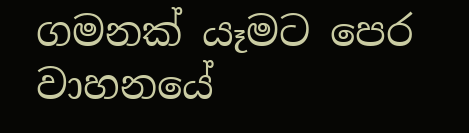ගමනක් යෑමට පෙර වාහනයේ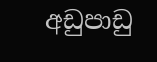අඩුපාඩු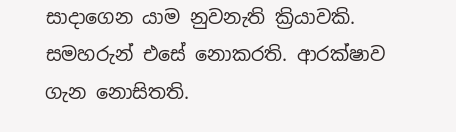සාදාගෙන යාම නුවනැති ක්‍රියාවකි. සමහරුන් එසේ නොකරති. ආරක්ෂාව ගැන නොසිතති.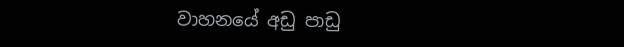වාහනයේ අඩු පාඩු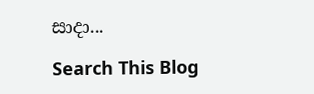සාදා...

Search This Blog